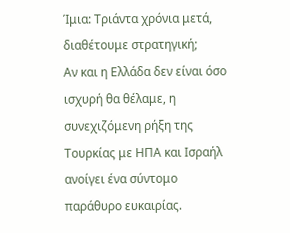Ίμια: Τριάντα χρόνια μετά, διαθέτουμε στρατηγική;
Αν και η Ελλάδα δεν είναι όσο ισχυρή θα θέλαμε, η συνεχιζόμενη ρήξη της Τουρκίας με ΗΠΑ και Ισραήλ ανοίγει ένα σύντομο παράθυρο ευκαιρίας.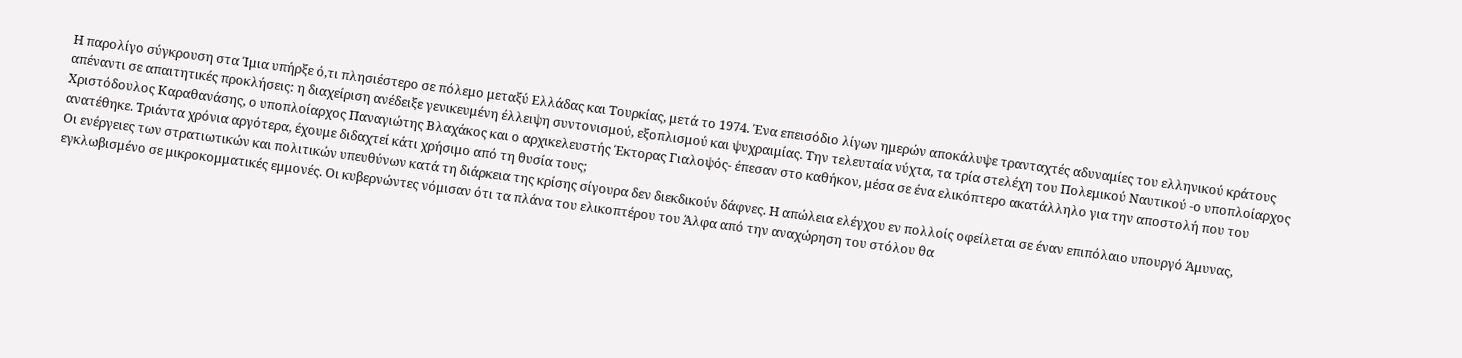Η παρολίγο σύγκρουση στα Ίμια υπήρξε ό,τι πλησιέστερο σε πόλεμο μεταξύ Ελλάδας και Τουρκίας, μετά το 1974. Ένα επεισόδιο λίγων ημερών αποκάλυψε τρανταχτές αδυναμίες του ελληνικού κράτους απέναντι σε απαιτητικές προκλήσεις: η διαχείριση ανέδειξε γενικευμένη έλλειψη συντονισμού, εξοπλισμού και ψυχραιμίας. Την τελευταία νύχτα, τα τρία στελέχη του Πολεμικού Ναυτικού -ο υποπλοίαρχος Χριστόδουλος Καραθανάσης, ο υποπλοίαρχος Παναγιώτης Βλαχάκος και ο αρχικελευστής Έκτορας Γιαλοψός- έπεσαν στο καθήκον, μέσα σε ένα ελικόπτερο ακατάλληλο για την αποστολή που του ανατέθηκε. Τριάντα χρόνια αργότερα, έχουμε διδαχτεί κάτι χρήσιμο από τη θυσία τους;
Οι ενέργειες των στρατιωτικών και πολιτικών υπευθύνων κατά τη διάρκεια της κρίσης σίγουρα δεν διεκδικούν δάφνες. Η απώλεια ελέγχου εν πολλοίς οφείλεται σε έναν επιπόλαιο υπουργό Άμυνας, εγκλωβισμένο σε μικροκομματικές εμμονές. Οι κυβερνώντες νόμισαν ότι τα πλάνα του ελικοπτέρου του Άλφα από την αναχώρηση του στόλου θα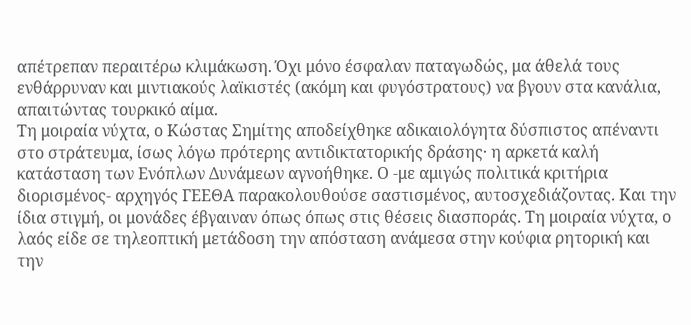απέτρεπαν περαιτέρω κλιμάκωση. Όχι μόνο έσφαλαν παταγωδώς, μα άθελά τους ενθάρρυναν και μιντιακούς λαϊκιστές (ακόμη και φυγόστρατους) να βγουν στα κανάλια, απαιτώντας τουρκικό αίμα.
Τη μοιραία νύχτα, ο Κώστας Σημίτης αποδείχθηκε αδικαιολόγητα δύσπιστος απέναντι στο στράτευμα, ίσως λόγω πρότερης αντιδικτατορικής δράσης· η αρκετά καλή κατάσταση των Ενόπλων Δυνάμεων αγνοήθηκε. Ο -με αμιγώς πολιτικά κριτήρια διορισμένος- αρχηγός ΓΕΕΘΑ παρακολουθούσε σαστισμένος, αυτοσχεδιάζοντας. Και την ίδια στιγμή, οι μονάδες έβγαιναν όπως όπως στις θέσεις διασποράς. Τη μοιραία νύχτα, ο λαός είδε σε τηλεοπτική μετάδοση την απόσταση ανάμεσα στην κούφια ρητορική και την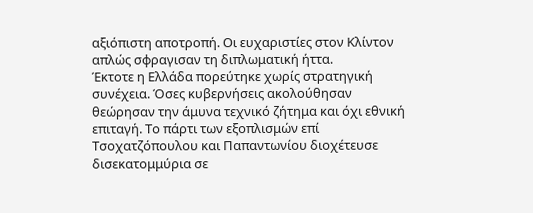αξιόπιστη αποτροπή. Οι ευχαριστίες στον Κλίντον απλώς σφραγισαν τη διπλωματική ήττα.
Έκτοτε η Ελλάδα πορεύτηκε χωρίς στρατηγική συνέχεια. Όσες κυβερνήσεις ακολούθησαν θεώρησαν την άμυνα τεχνικό ζήτημα και όχι εθνική επιταγή. Το πάρτι των εξοπλισμών επί Τσοχατζόπουλου και Παπαντωνίου διοχέτευσε δισεκατομμύρια σε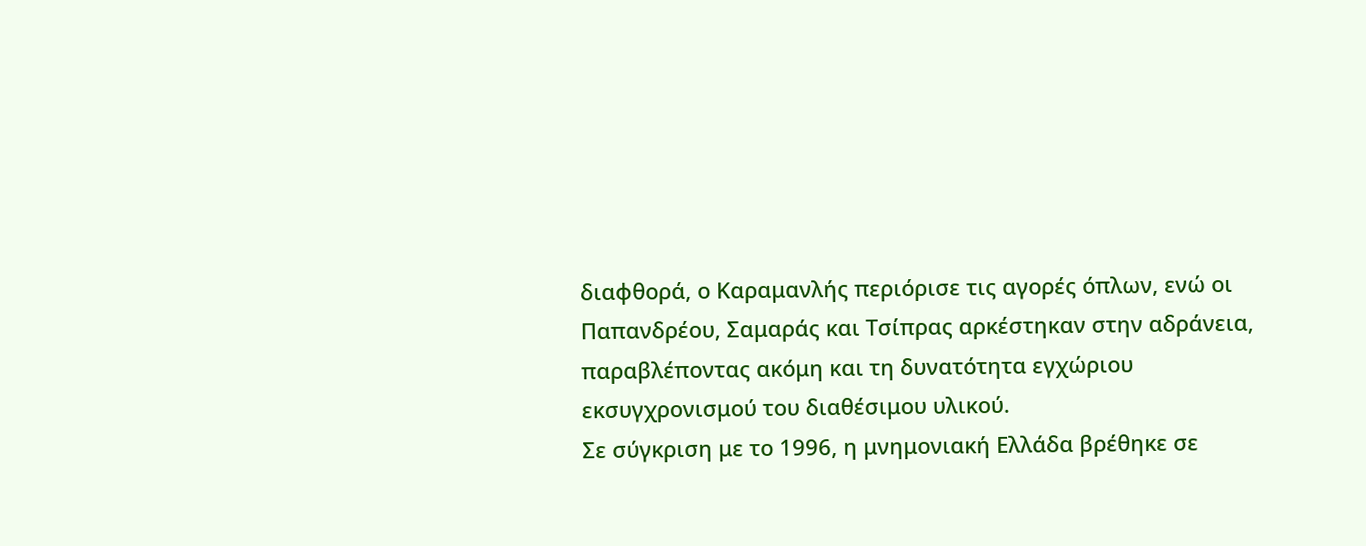διαφθορά, ο Καραμανλής περιόρισε τις αγορές όπλων, ενώ οι Παπανδρέου, Σαμαράς και Τσίπρας αρκέστηκαν στην αδράνεια, παραβλέποντας ακόμη και τη δυνατότητα εγχώριου εκσυγχρονισμού του διαθέσιμου υλικού.
Σε σύγκριση με το 1996, η μνημονιακή Ελλάδα βρέθηκε σε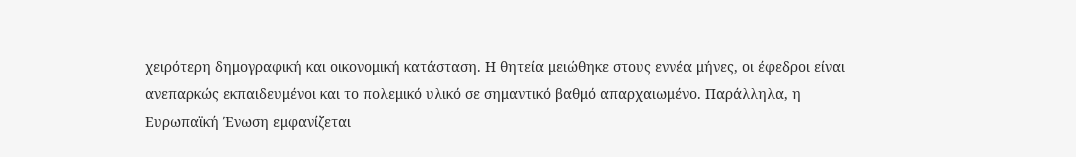χειρότερη δημογραφική και οικονομική κατάσταση. Η θητεία μειώθηκε στους εννέα μήνες, οι έφεδροι είναι ανεπαρκώς εκπαιδευμένοι και το πολεμικό υλικό σε σημαντικό βαθμό απαρχαιωμένο. Παράλληλα, η Ευρωπαϊκή Ένωση εμφανίζεται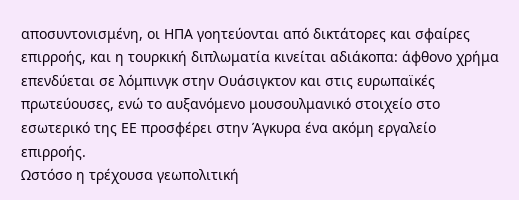αποσυντονισμένη, οι ΗΠΑ γοητεύονται από δικτάτορες και σφαίρες επιρροής, και η τουρκική διπλωματία κινείται αδιάκοπα: άφθονο χρήμα επενδύεται σε λόμπινγκ στην Ουάσιγκτον και στις ευρωπαϊκές πρωτεύουσες, ενώ το αυξανόμενο μουσουλμανικό στοιχείο στο εσωτερικό της ΕΕ προσφέρει στην Άγκυρα ένα ακόμη εργαλείο επιρροής.
Ωστόσο η τρέχουσα γεωπολιτική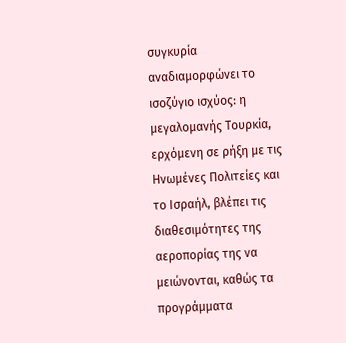συγκυρία αναδιαμορφώνει το ισοζύγιο ισχύος: η μεγαλομανής Τουρκία, ερχόμενη σε ρήξη με τις Ηνωμένες Πολιτείες και το Ισραήλ, βλέπει τις διαθεσιμότητες της αεροπορίας της να μειώνονται, καθώς τα προγράμματα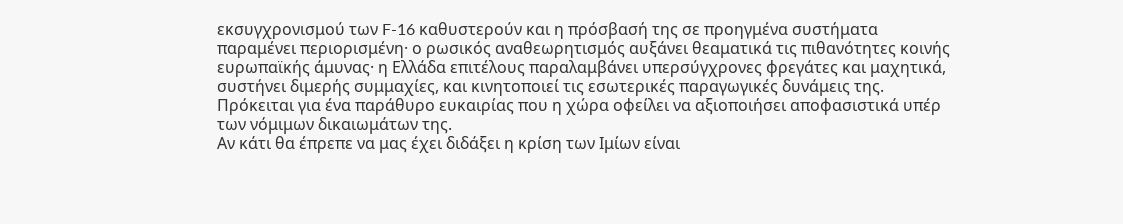εκσυγχρονισμού των F-16 καθυστερούν και η πρόσβασή της σε προηγμένα συστήματα παραμένει περιορισμένη· ο ρωσικός αναθεωρητισμός αυξάνει θεαματικά τις πιθανότητες κοινής ευρωπαϊκής άμυνας· η Ελλάδα επιτέλους παραλαμβάνει υπερσύγχρονες φρεγάτες και μαχητικά, συστήνει διμερής συμμαχίες, και κινητοποιεί τις εσωτερικές παραγωγικές δυνάμεις της. Πρόκειται για ένα παράθυρο ευκαιρίας που η χώρα οφείλει να αξιοποιήσει αποφασιστικά υπέρ των νόμιμων δικαιωμάτων της.
Αν κάτι θα έπρεπε να μας έχει διδάξει η κρίση των Ιμίων είναι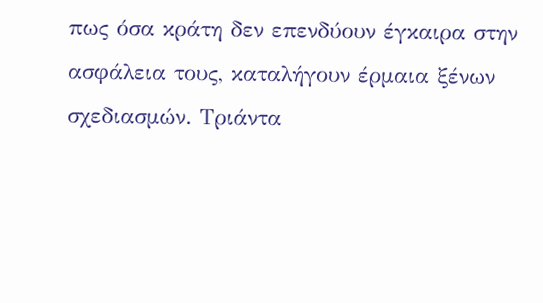πως όσα κράτη δεν επενδύουν έγκαιρα στην ασφάλεια τους, καταλήγουν έρμαια ξένων σχεδιασμών. Τριάντα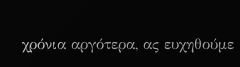χρόνια αργότερα, ας ευχηθούμε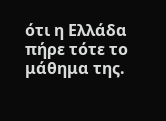ότι η Ελλάδα πήρε τότε το μάθημα της.